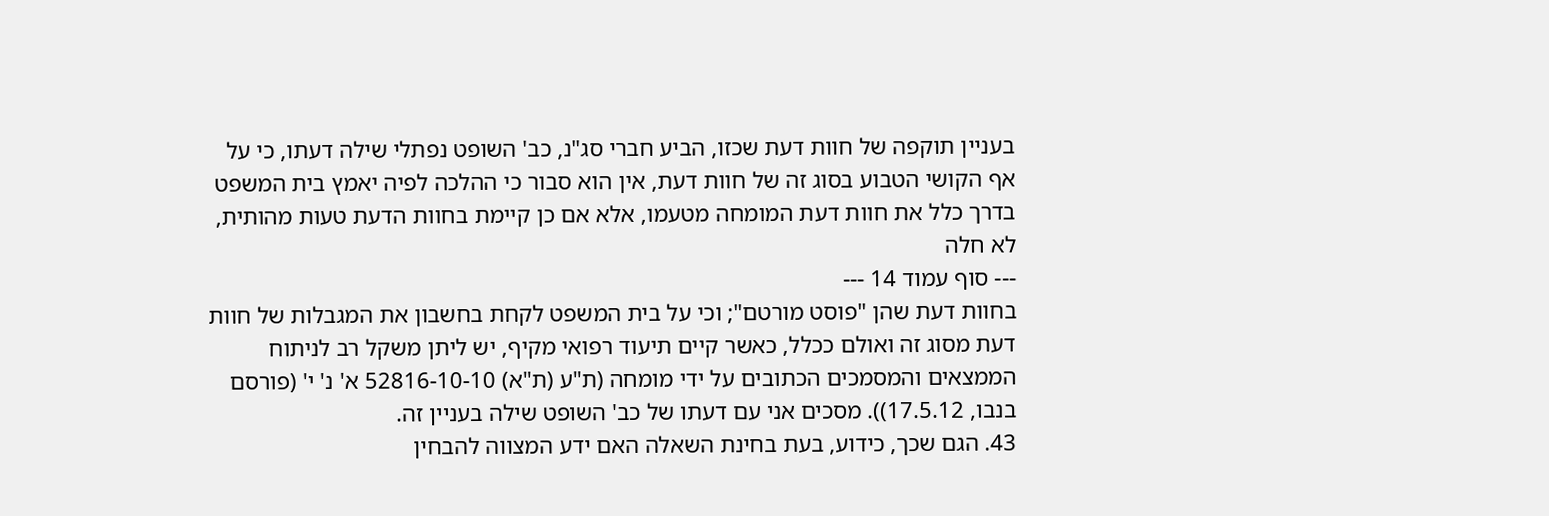בעניין תוקפה של חוות דעת שכזו, הביע חברי סג"נ, כב' השופט נפתלי שילה דעתו, כי על אף הקושי הטבוע בסוג זה של חוות דעת, אין הוא סבור כי ההלכה לפיה יאמץ בית המשפט בדרך כלל את חוות דעת המומחה מטעמו, אלא אם כן קיימת בחוות הדעת טעות מהותית, לא חלה
--- סוף עמוד 14 ---
בחוות דעת שהן "פוסט מורטם"; וכי על בית המשפט לקחת בחשבון את המגבלות של חוות דעת מסוג זה ואולם ככלל, כאשר קיים תיעוד רפואי מקיף, יש ליתן משקל רב לניתוח הממצאים והמסמכים הכתובים על ידי מומחה (ת"ע (ת"א) 52816-10-10 א' נ' י' (פורסם בנבו, 17.5.12)). מסכים אני עם דעתו של כב' השופט שילה בעניין זה.
43. הגם שכך, כידוע, בעת בחינת השאלה האם ידע המצווה להבחין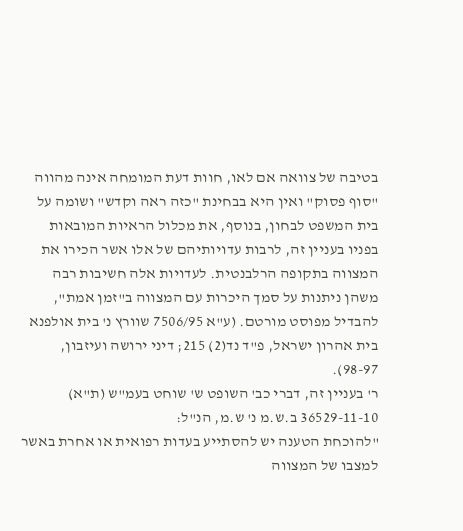בטיבה של צוואה אם לאו, חוות דעת המומחה אינה מהווה "סוף פסוק" ואין היא בבחינת "כזה ראה וקדש" ושומה על בית המשפט לבחון, בנוסף, את מכלול הראיות המובאות בפניו בעניין זה, לרבות עדויותיהם של אלו אשר הכירו את המצווה בתקופה הרלבנטית. לעדויות אלה חשיבות רבה משהן ניתנות על סמך היכרות עם המצווה ב"זמן אמת", להבדיל מפוסט מורטם. (ע"א 7506/95 שוורץ נ' בית אולפנא בית אהרון ישראל, פ"ד נד(2) 215; דיני ירושה ועיזבון, 98-97).
ר' בעניין זה, דברי כב' השופט ש' שוחט בעמ"ש (ת"א) 36529-11-10 ב.ש.מ נ' ש.מ, הנ"ל:
"להוכחת הטענה יש להסתייע בעדות רפואית או אחרת באשר למצבו של המצווה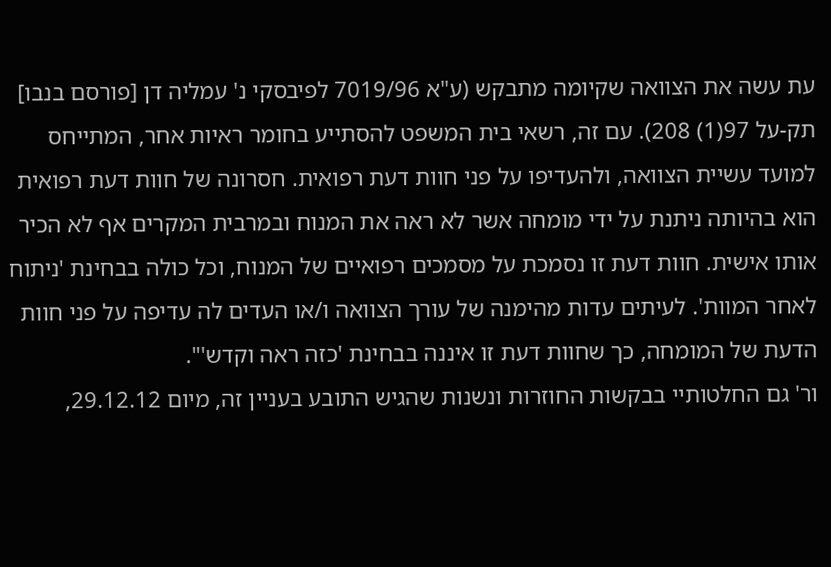עת עשה את הצוואה שקיומה מתבקש (ע"א 7019/96 לפיבסקי נ' עמליה דן [פורסם בנבו] תק-על 97(1) 208). עם זה, רשאי בית המשפט להסתייע בחומר ראיות אחר, המתייחס למועד עשיית הצוואה, ולהעדיפו על פני חוות דעת רפואית. חסרונה של חוות דעת רפואית הוא בהיותה ניתנת על ידי מומחה אשר לא ראה את המנוח ובמרבית המקרים אף לא הכיר אותו אישית. חוות דעת זו נסמכת על מסמכים רפואיים של המנוח, וכל כולה בבחינת 'ניתוח לאחר המוות'. לעיתים עדות מהימנה של עורך הצוואה ו/או העדים לה עדיפה על פני חוות הדעת של המומחה, כך שחוות דעת זו איננה בבחינת 'כזה ראה וקדש'".
ור' גם החלטותיי בבקשות החוזרות ונשנות שהגיש התובע בעניין זה, מיום 29.12.12,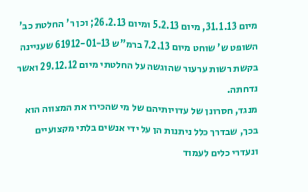מיום 31.1.13, מיום 5.2.13 ומיום 26.2.13; וכן ר' החלטת כב' השופט ש' שוחט מיום 7.2.13 ברמ"ש 61912-01-13 שעניינה בקשת רשות ערעור שהוגשה על החלטתי מיום 29.12.12 ואשר נדחתה.
מנגד, חסרונן של עדויותיהם של מי שהכירו את המצווה הוא בכך, שבדרך כלל ניתנות הן על ידי אנשים בלתי מקצועיים ונעדרי כלים לעמוד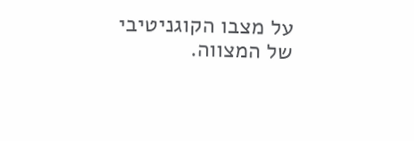על מצבו הקוגניטיבי של המצווה.